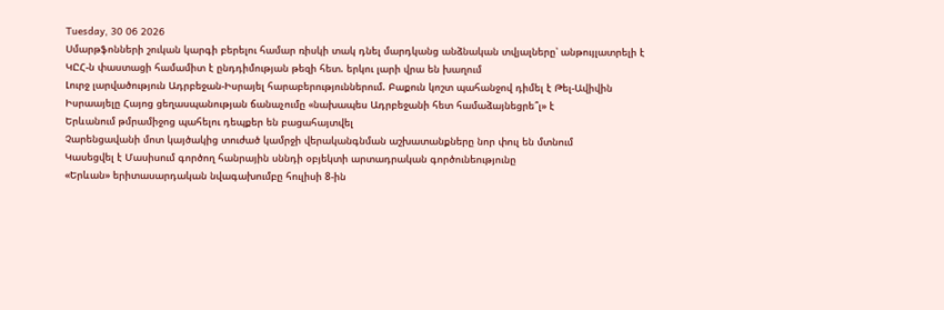Tuesday, 30 06 2026
Սմարթֆոնների շուկան կարգի բերելու համար ռիսկի տակ դնել մարդկանց անձնական տվյալները՝ անթույլատրելի է
ԿԸՀ-ն փաստացի համամիտ է ընդդիմության թեզի հետ. երկու լարի վրա են խաղում
Լուրջ լարվածություն Ադրբեջան-Իսրայել հարաբերություններում. Բաքուն կոշտ պահանջով դիմել է Թել-Ավիվին
Իսրաայելը Հայոց ցեղասպանության ճանաչումը «նախապես Ադրբեջանի հետ համաձայնեցրե՞լ» է
Երևանում թմրամիջոց պահելու դեպքեր են բացահայտվել
Չարենցավանի մոտ կայծակից տուժած կամրջի վերականգնման աշխատանքները նոր փուլ են մտնում
Կասեցվել է Մասիսում գործող հանրային սննդի օբյեկտի արտադրական գործունեությունը
«Երևան» երիտասարդական նվագախումբը հուլիսի 8-ին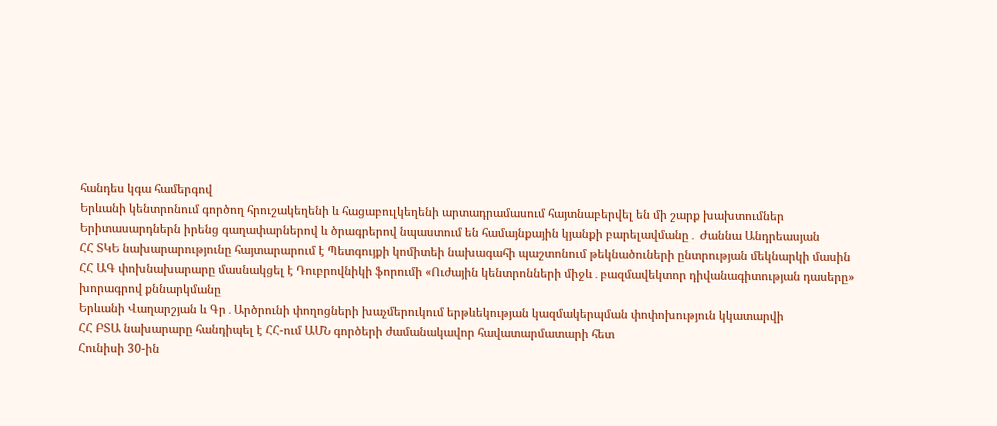հանդես կգա համերգով
Երևանի կենտրոնում գործող հրուշակեղենի և հացաբուլկեղենի արտադրամասում հայտնաբերվել են մի շարք խախտումներ
Երիտասարդներն իրենց գաղափարներով և ծրագրերով նպաստում են համայնքային կյանքի բարելավմանը․ Ժաննա Անդրեասյան
ՀՀ ՏԿԵ նախարարությունը հայտարարում է Պետգույքի կոմիտեի նախագահի պաշտոնում թեկնածուների ընտրության մեկնարկի մասին
ՀՀ ԱԳ փոխնախարարը մասնակցել է Դուբրովնիկի ֆորումի «Ուժային կենտրոնների միջև․բազմավեկտոր դիվանագիտության դասերը» խորագրով քննարկմանը
Երևանի Վաղարշյան և Գր․Արծրունի փողոցների խաչմերուկում երթևեկության կազմակերպման փոփոխություն կկատարվի
ՀՀ ԲՏԱ նախարարը հանդիպել է ՀՀ-ում ԱՄՆ գործերի ժամանակավոր հավատարմատարի հետ
Հունիսի 30-ին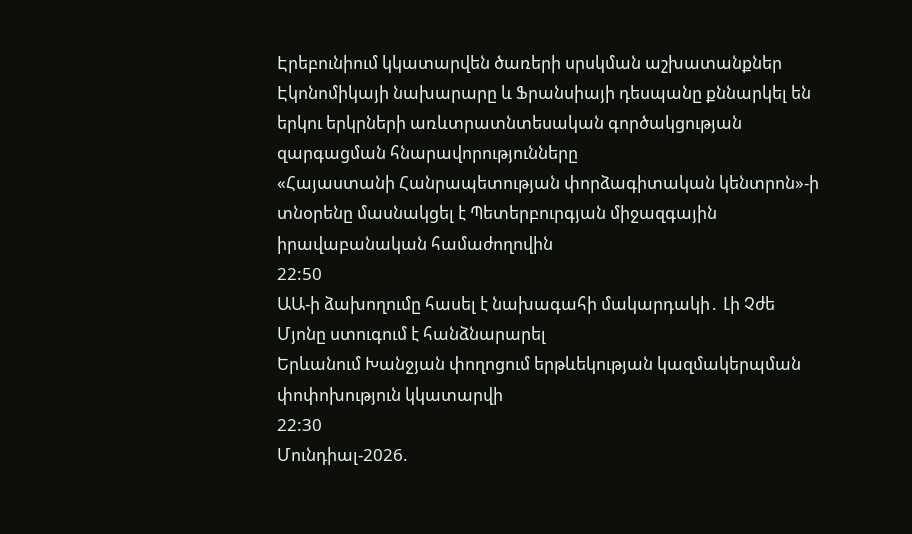Էրեբունիում կկատարվեն ծառերի սրսկման աշխատանքներ
Էկոնոմիկայի նախարարը և Ֆրանսիայի դեսպանը քննարկել են երկու երկրների առևտրատնտեսական գործակցության զարգացման հնարավորությունները
«Հայաստանի Հանրապետության փորձագիտական կենտրոն»-ի տնօրենը մասնակցել է Պետերբուրգյան միջազգային իրավաբանական համաժողովին
22:50
ԱԱ-ի ձախողումը հասել է նախագահի մակարդակի․ Լի Չժե Մյոնը ստուգում է հանձնարարել
Երևանում Խանջյան փողոցում երթևեկության կազմակերպման փոփոխություն կկատարվի
22:30
Մունդիալ-2026.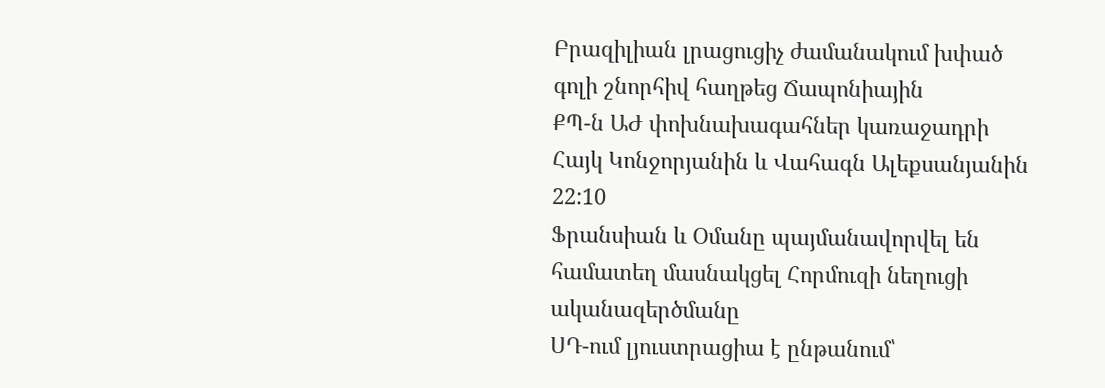Բրազիլիան լրացուցիչ ժամանակում խփած գոլի շնորհիվ հաղթեց Ճապոնիային
ՔՊ-ն ԱԺ փոխնախագահներ կառաջադրի Հայկ Կոնջորյանին և Վահագն Ալեքսանյանին
22:10
Ֆրանսիան և Օմանը պայմանավորվել են համատեղ մասնակցել Հորմուզի նեղուցի ականազերծմանը
ՍԴ-ում լյուստրացիա է ընթանում՝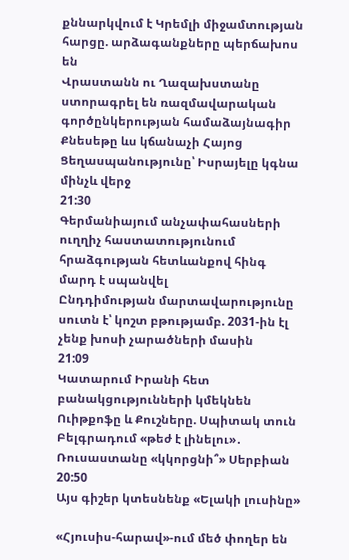քննարկվում է Կրեմլի միջամտության հարցը. արձագանքները պերճախոս են
Վրաստանն ու Ղազախստանը ստորագրել են ռազմավարական գործընկերության համաձայնագիր
Քնեսեթը ևս կճանաչի Հայոց Ցեղասպանությունը՝ Իսրայելը կգնա մինչև վերջ
21:30
Գերմանիայում անչափահասների ուղղիչ հաստատությունում հրաձգության հետևանքով հինգ մարդ է սպանվել
Ընդդիմության մարտավարությունը սուտն է՝ կոշտ բթությամբ. 2031-ին էլ չենք խոսի չարածների մասին
21:09
Կատարում Իրանի հետ բանակցությունների կմեկնեն Ուիթքոֆը և Քուշները. Սպիտակ տուն
Բելգրադում «թեժ է լինելու»․ Ռուսաստանը «կկորցնի՞» Սերբիան
20:50
Այս գիշեր կտեսնենք «Ելակի լուսինը»

«Հյուսիս-հարավ»-ում մեծ փողեր են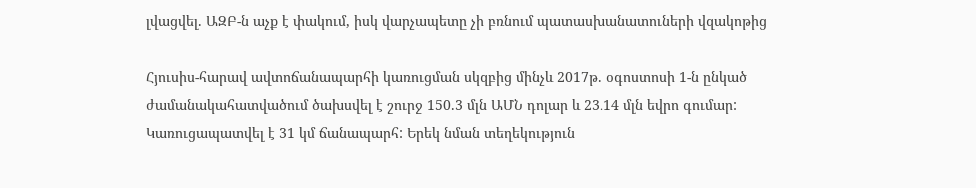լվացվել. ԱԶԲ-ն աչք է փակում, իսկ վարչապետը չի բռնում պատասխանատուների վզակոթից

Հյուսիս-հարավ ավտոճանապարհի կառուցման սկզբից մինչև 2017թ. օգոստոսի 1-ն ընկած ժամանակահատվածում ծախսվել է շուրջ 150.3 մլն ԱՄՆ դոլար և 23․14 մլն եվրո գումար: Կառուցապատվել է 31 կմ ճանապարհ: Երեկ նման տեղեկություն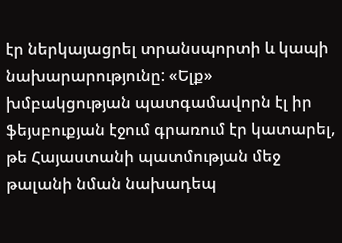էր ներկայացրել տրանսպորտի և կապի նախարարությունը: «Ելք» խմբակցության պատգամավորն էլ իր ֆեյսբուքյան էջում գրառում էր կատարել, թե Հայաստանի պատմության մեջ թալանի նման նախադեպ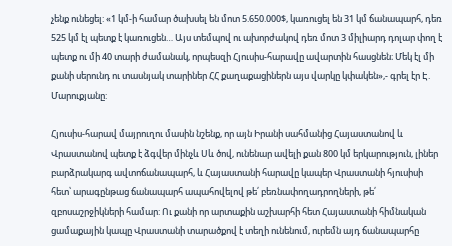չենք ունեցել: «1 կմ-ի համար ծախսել են մոտ 5.650.000$, կառուցել են 31 կմ ճանապարհ, դեռ 525 կմ էլ պետք է կառուցեն… Այս տեմպով ու ախորժակով դեռ մոտ 3 միլիարդ դոլար փող է պետք ու մի 40 տարի ժամանակ, որպեսզի Հյուսիս-հարավը ավարտին հասցնեն։ Մեկ էլ մի քանի սերունդ ու տասնյակ տարիներ ՀՀ քաղաքացիներն այս վարկը կփակեն»,- գրել էր Է. Մարուքյանը:

Հյուսիս-հարավ մայրուղու մասին նշենք, որ այն Իրանի սահմանից Հայաստանով և Վրաստանով պետք է ձգվեր մինչև Սև ծով, ունենար ավելի քան 800 կմ երկարություն, լիներ բարձրակարգ ավտոճանապարհ, և Հայաստանի հարավը կապեր Վրաստանի հյուսիսի հետ՝ արագընթաց ճանապարհ ապահովելով թե՛ բեռնափողադրողների, թե՛ զբոսաշրջիկների համար: Ու քանի որ արտաքին աշխարհի հետ Հայաստանի հիմնական ցամաքային կապը Վրաստանի տարածքով է տեղի ունենում, ուրեմն այդ ճանապարհը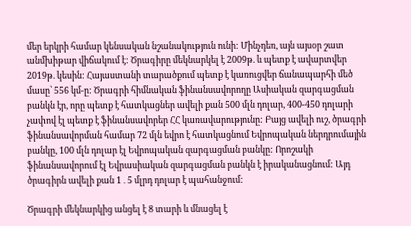մեր երկրի համար կենսական նշանակություն ունի: Մինչդեռ, այն այսօր շատ անմխիթար վիճակում է: Ծրագիրը մեկնարկել է 2009թ. և պետք է ավարտվեր 2019թ. կեսին: Հայաստանի տարածքում պետք է կառուցվեր ճանապարհի մեծ մասը՝ 556 կմ-ը: Ծրագրի հիմնական ֆինանսավորողը Ասիական զարգացման բանկն էր, որը պետք է հատկացներ ավելի քան 500 մլն դոլար, 400-450 դոլարի չափով էլ պետք է ֆինանսավորեր ՀՀ կառավարությունը: Բայց ավելի ուշ, ծրագրի ֆինանսավորման համար 72 մլն եվրո է հատկացնում Եվրոպական ներդրումային բանկը, 100 մլն դոլար էլ Եվրոպական զարգացման բանկը: Որոշակի ֆինանսավորում էլ Եվրասիական զարգացման բանկն է իրականացնում: Այդ ծրագիրն ավելի քան 1․5 մլրդ դոլար է պահանջում:

Ծրագրի մեկնարկից անցել է 8 տարի և մնացել է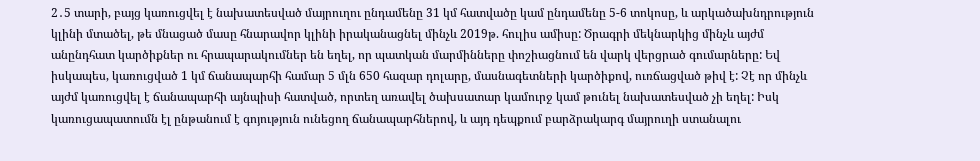2․5 տարի, բայց կառուցվել է նախատեսված մայրուղու ընդամենը 31 կմ հատվածը կամ ընդամենը 5-6 տոկոսը, և արկածախնդրություն կլինի մտածել, թե մնացած մասը հնարավոր կլինի իրականացնել մինչև 2019թ. հուլիս ամիսը: Ծրագրի մեկնարկից մինչև այժմ անընդհատ կարծիքներ ու հրապարակումներ են եղել, որ պատկան մարմինները փոշիացնում են վարկ վերցրած գումարները: Եվ իսկապես, կառուցված 1 կմ ճանապարհի համար 5 մլն 650 հազար դոլարը, մասնագետների կարծիքով, ուռճացված թիվ է: Չէ որ մինչև այժմ կառուցվել է ճանապարհի այնպիսի հատված, որտեղ առավել ծախսատար կամուրջ կամ թունել նախատեսված չի եղել: Իսկ կառուցապատումն էլ ընթանում է գոյություն ունեցող ճանապարհներով, և այդ դեպքում բարձրակարգ մայրուղի ստանալու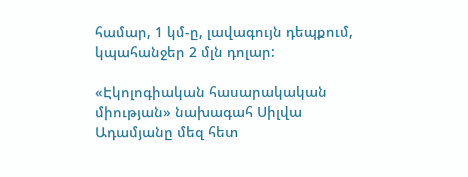համար, 1 կմ-ը, լավագույն դեպքում, կպահանջեր 2 մլն դոլար:

«Էկոլոգիական հասարակական միության» նախագահ Սիլվա Ադամյանը մեզ հետ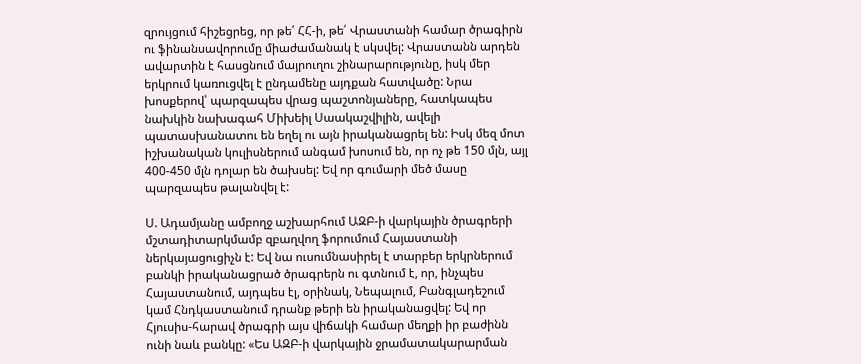զրույցում հիշեցրեց, որ թե՛ ՀՀ-ի, թե՛ Վրաստանի համար ծրագիրն ու ֆինանսավորումը միաժամանակ է սկսվել: Վրաստանն արդեն ավարտին է հասցնում մայրուղու շինարարությունը, իսկ մեր երկրում կառուցվել է ընդամենը այդքան հատվածը: Նրա խոսքերով՝ պարզապես վրաց պաշտոնյաները, հատկապես նախկին նախագահ Միխեիլ Սաակաշվիլին, ավելի պատասխանատու են եղել ու այն իրականացրել են: Իսկ մեզ մոտ իշխանական կուլիսներում անգամ խոսում են, որ ոչ թե 150 մլն, այլ 400-450 մլն դոլար են ծախսել: Եվ որ գումարի մեծ մասը պարզապես թալանվել է:

Ս. Ադամյանը ամբողջ աշխարհում ԱԶԲ-ի վարկային ծրագրերի մշտադիտարկմամբ զբաղվող ֆորումում Հայաստանի ներկայացուցիչն է: Եվ նա ուսումնասիրել է տարբեր երկրներում բանկի իրականացրած ծրագրերն ու գտնում է, որ, ինչպես Հայաստանում, այդպես էլ, օրինակ, Նեպալում, Բանգլադեշում կամ Հնդկաստանում դրանք թերի են իրականացվել: Եվ որ Հյուսիս-հարավ ծրագրի այս վիճակի համար մեղքի իր բաժինն ունի նաև բանկը: «Ես ԱԶԲ-ի վարկային ջրամատակարարման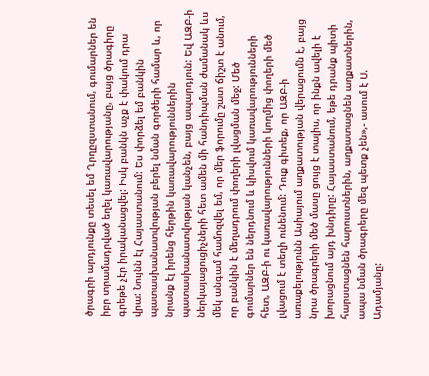ծրագրի արդյունքը տեսել եմ Ղրղըզստանում, գումարներ են իբր տրամադրված եղել կառավարությանը, բայց ծրագիրը գրեթե չէր իրականացվել: Իսկ բանկն աչք է փակում դրա վրա: Նույնն էլ Հայաստանում: Ես փորձել եմ բանկին պատասխանատվության բերել նման գործերի համար և, որ նրանք էլ իրենց հերթին կառավարություններին պատասխանատվության կանչեն, բայց ապարդյուն: Եվ ԱԶԲ-ի ներկայացուցիչների հետ ամեն մի հանդիպման ժամանակ ևս մեկ անգամ համոզվել եմ, որ մեր ֆորումը շատ ճիշտ է անում, որ բանկին է մեղադրում փողերի լվացման մեջ: Մեծ գումարներ են ներդնում և կիսվում կառավարությունների հետ, ԱԶԲ-ի ու կառավարությունների կողմից փողերի մեծ լվացում է տեղի ունենում: Դուք գիտեք, որ ԱԶԲ-ի առաքելությունն Ասիայում աղքատության վերացումն է, բայց նրա ծրագրերի մեծ մասը ցույց է տալիս, որ ինքն ավելի է խորացնում այդ խնդիրը: Հայաստանում, եթե դրանք պիտի հարստացնեն հարուստներին, աղքատացնեն աղքատներին, ապա նման ծրագրերը մեզ պետք չեն»,- ասում է Ս. Ադամյանը: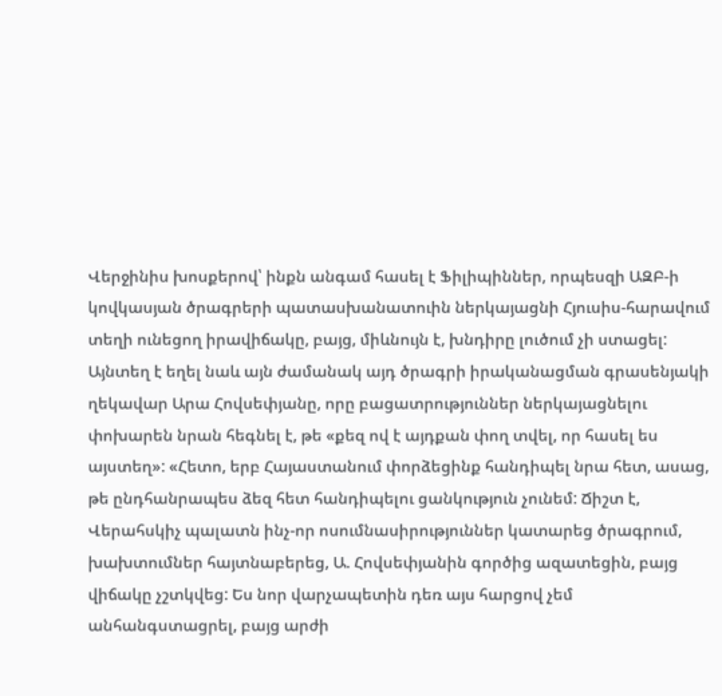Վերջինիս խոսքերով՝ ինքն անգամ հասել է Ֆիլիպիններ, որպեսզի ԱԶԲ-ի կովկասյան ծրագրերի պատասխանատուին ներկայացնի Հյուսիս-հարավում տեղի ունեցող իրավիճակը, բայց, միևնույն է, խնդիրը լուծում չի ստացել: Այնտեղ է եղել նաև այն ժամանակ այդ ծրագրի իրականացման գրասենյակի ղեկավար Արա Հովսեփյանը, որը բացատրություններ ներկայացնելու փոխարեն նրան հեգնել է, թե «քեզ ով է այդքան փող տվել, որ հասել ես այստեղ»: «Հետո, երբ Հայաստանում փորձեցինք հանդիպել նրա հետ, ասաց, թե ընդհանրապես ձեզ հետ հանդիպելու ցանկություն չունեմ: Ճիշտ է, Վերահսկիչ պալատն ինչ-որ ոսումնասիրություններ կատարեց ծրագրում, խախտումներ հայտնաբերեց, Ա. Հովսեփյանին գործից ազատեցին, բայց վիճակը չշտկվեց: Ես նոր վարչապետին դեռ այս հարցով չեմ անհանգստացրել, բայց արժի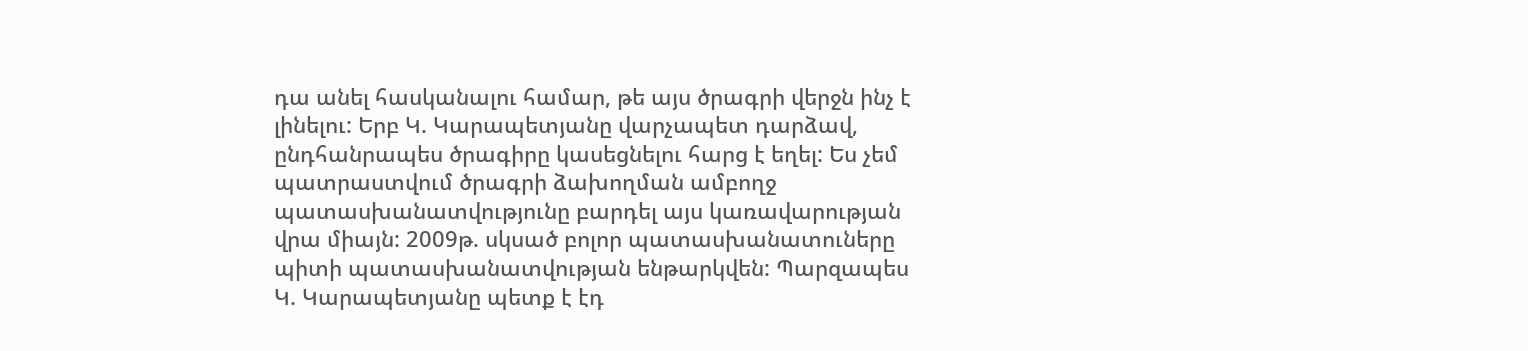դա անել հասկանալու համար, թե այս ծրագրի վերջն ինչ է լինելու: Երբ Կ. Կարապետյանը վարչապետ դարձավ, ընդհանրապես ծրագիրը կասեցնելու հարց է եղել: Ես չեմ պատրաստվում ծրագրի ձախողման ամբողջ պատասխանատվությունը բարդել այս կառավարության վրա միայն: 2009թ. սկսած բոլոր պատասխանատուները պիտի պատասխանատվության ենթարկվեն: Պարզապես Կ. Կարապետյանը պետք է էդ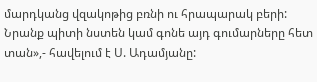մարդկանց վզակոթից բռնի ու հրապարակ բերի: Նրանք պիտի նստեն կամ գոնե այդ գումարները հետ տան»,- հավելում է Ս. Ադամյանը: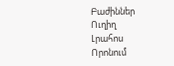Բաժիններ
Ուղիղ
Լրահոս
Որոնում